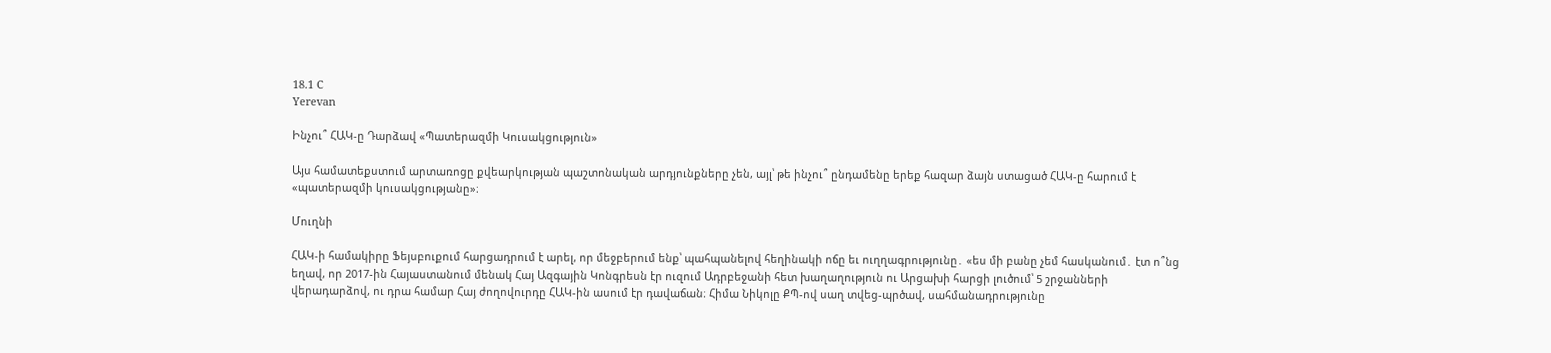18.1 C
Yerevan

Ինչու՞ ՀԱԿ‑ը Դարձավ «Պատերազմի Կուսակցություն»

Այս համատեքստում արտառոցը քվեարկության պաշտոնական արդյունքները չեն, այլ՝ թե ինչու՞ ընդամենը երեք հազար ձայն ստացած ՀԱԿ‑ը հարում է «պատերազմի կուսակցությանը»։

Մուղնի

ՀԱԿ‑ի համակիրը Ֆեյսբուքում հարցադրում է արել, որ մեջբերում ենք՝ պահպանելով հեղինակի ոճը եւ ուղղագրությունը․ «ես մի բանը չեմ հասկանում․ էտ ո՞նց եղավ, որ 2017-ին Հայաստանում մենակ Հայ Ազգային Կոնգրեսն էր ուզում Ադրբեջանի հետ խաղաղություն ու Արցախի հարցի լուծում՝ 5 շրջանների վերադարձով, ու դրա համար Հայ ժողովուրդը ՀԱԿ-ին ասում էր դավաճան։ Հիմա Նիկոլը ՔՊ-ով սաղ տվեց-պրծավ, սահմանադրությունը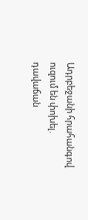Ադրբեջանի հրահանգով ուզում են փոխել․ դավաճան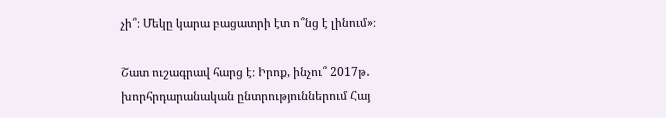չի՞։ Մեկը կարա բացատրի էտ ո՞նց է լինում»։

Շատ ուշագրավ հարց է։ Իրոք, ինչու՞ 2017թ․ խորհրդարանական ընտրություններում Հայ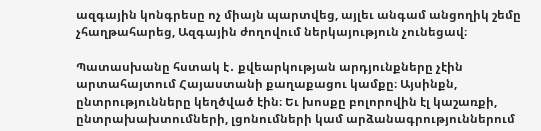ազգային կոնգրեսը ոչ միայն պարտվեց, այլեւ անգամ անցողիկ շեմը չհաղթահարեց, Ազգային ժողովում ներկայություն չունեցավ։

Պատասխանը հստակ է․ քվեարկության արդյունքները չէին արտահայտում Հայաստանի քաղաքացու կամքը։ Այսինքն, ընտրությունները կեղծված էին։ Եւ խոսքը բոլորովին էլ կաշառքի, ընտրախախտումների, լցոնումների կամ արձանագրություններում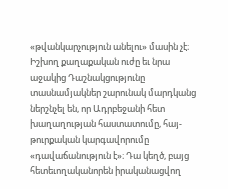«թվանկարչություն անելու» մասին չէ։ Իշխող քաղաքական ուժը եւ նրա աջակից Դաշնակցությունը տասնամյակներ շարունակ մարդկանց ներշնչել են, որ Ադրբեջանի հետ խաղաղության հաստատումը, հայ-թուրքական կարգավորումը «դավաճանություն է»։ Դա կեղծ, բայց հետեւողականորեն իրականացվող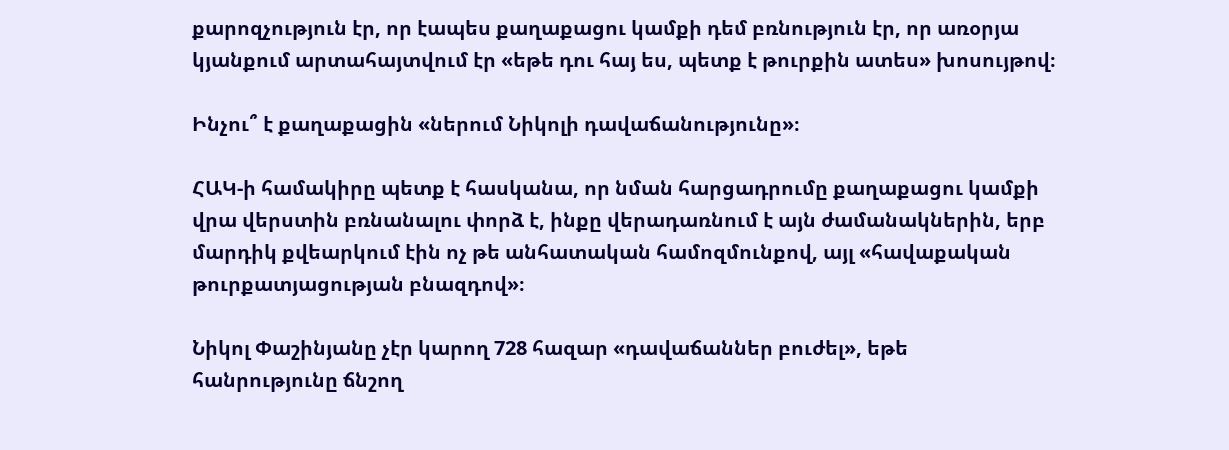քարոզչություն էր, որ էապես քաղաքացու կամքի դեմ բռնություն էր, որ առօրյա կյանքում արտահայտվում էր «եթե դու հայ ես, պետք է թուրքին ատես» խոսույթով։

Ինչու՞ է քաղաքացին «ներում Նիկոլի դավաճանությունը»։

ՀԱԿ‑ի համակիրը պետք է հասկանա, որ նման հարցադրումը քաղաքացու կամքի վրա վերստին բռնանալու փորձ է, ինքը վերադառնում է այն ժամանակներին, երբ մարդիկ քվեարկում էին ոչ թե անհատական համոզմունքով, այլ «հավաքական թուրքատյացության բնազդով»։

Նիկոլ Փաշինյանը չէր կարող 728 հազար «դավաճաններ բուժել», եթե հանրությունը ճնշող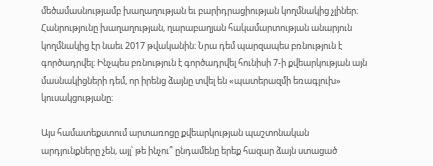մեծամասնությամբ խաղաղության եւ բարիդրացիության կողմնակից չլիներ։ Հանրությունը խաղաղության, ղարաբաղյան հակամարտության անարյուն կողմնակից էր նաեւ 2017 թվականին։ Նրա դեմ պարզապես բռնություն է գործադրվել։ Ինչպես բռնություն է գործադրվել հունիսի 7‑ի քվեարկության այն մասնակիցների դեմ, որ իրենց ձայնը տվել են «պատերազմի եռագլուխ» կուսակցությանը։

Այս համատեքստում արտառոցը քվեարկության պաշտոնական արդյունքները չեն, այլ՝ թե ինչու՞ ընդամենը երեք հազար ձայն ստացած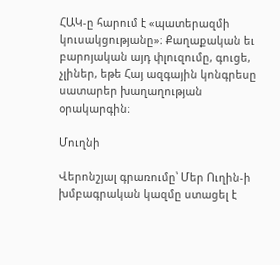ՀԱԿ‑ը հարում է «պատերազմի կուսակցությանը»։ Քաղաքական եւ բարոյական այդ փլուզումը, գուցե, չլիներ, եթե Հայ ազգային կոնգրեսը սատարեր խաղաղության օրակարգին։

Մուղնի

Վերոնշյալ գրառումը՝ Մեր Ուղին‑ի խմբագրական կազմը ստացել է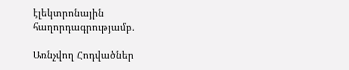էլեկտրոնային հաղորդագրությամբ.

Առնչվող Հոդվածներ